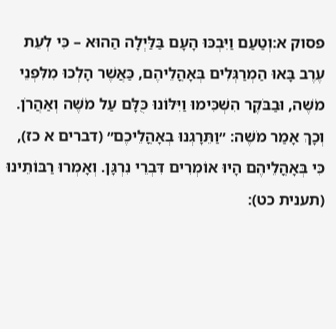פסוק א:וְטַעַם וַיִּבְכּוּ הָעָם בַּלַּיְלָה הַהוּא – כִּי לְעֵת עֶרֶב בָּאוּ הַמְרַגְּלִים בְּאָהֳלֵיהֶם, כַּאֲשֶׁר הָלְכוּ מִלִּפְנֵי מֹשֶׁה, וּבַבֹּקֶר הִשְׁכִּימוּ וַיִּלּוֹנוּ כֻּלָּם עַל מֹשֶׁה וְאַהֲרֹן. וְכָךְ אָמַר מֹשֶׁה: ״וַתֵּרָגְנוּ בְאָהֳלֵיכֶם״ (דברים א כז), כִּי בְּאָהֳלֵיהֶם הָיוּ אוֹמְרִים דִּבְרֵי נִרְגָּן. וְאָמְרוּ רַבּוֹתֵינוּ (תענית כט):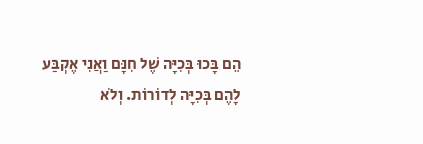הֵם בָּכוּ בְּכִיָּה שֶׁל חִנָּם וַאֲנִי אֶקְבַּע לָהֶם בְּכִיָּה לְדוֹרוֹת. וְלֹא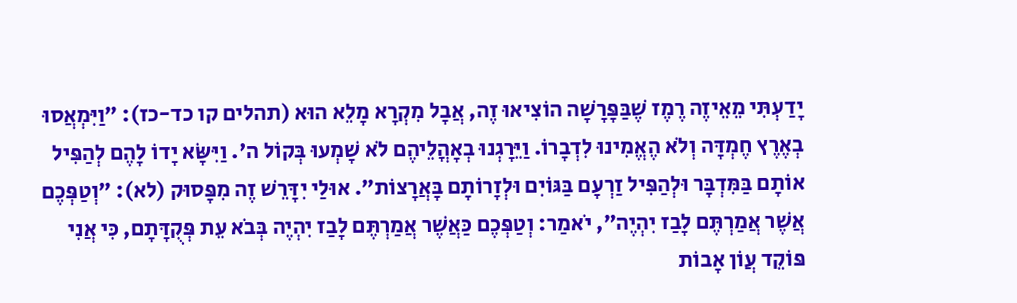יָדַעְתִּי מֵאֵיזֶה רֶמֶז שֶׁבַּפָּרָשָׁה הוֹצִיאוּ זֶה, אֲבָל מִקְרָא מָלֵא הוּא (תהלים קו כד-כז): ״וַיִּמְאֲסוּ בְאֶרֶץ חֶמְדָּה וְלֹא הֶאֱמִינוּ לִדְבָרוֹ. וַיֵּרָגְנוּ בְאָהֳלֵיהֶם לֹא שָׁמְעוּ בְּקוֹל ה'. וַיִּשָּׂא יָדוֹ לָהֶם לְהַפִּיל אוֹתָם בַּמִּדְבָּר וּלְהַפִּיל זַרְעָם בַּגּוֹיִם וּלְזָרוֹתָם בָּאֲרָצוֹת״. אוּלַי יִדָּרֵשׁ זֶה מִפָּסוּק (לא): ״וְטַפְּכֶם אֲשֶׁר אֲמַרְתֶּם לָבַז יִהְיֶה״, יֹאמַר: וְטַפְּכֶם כַּאֲשֶׁר אֲמַרְתֶּם לָבַז יִהְיֶה בְּבֹא עֵת פְּקֻדָּתָם, כִּי אֲנִי פּוֹקֵד עֲוֺן אָבוֹת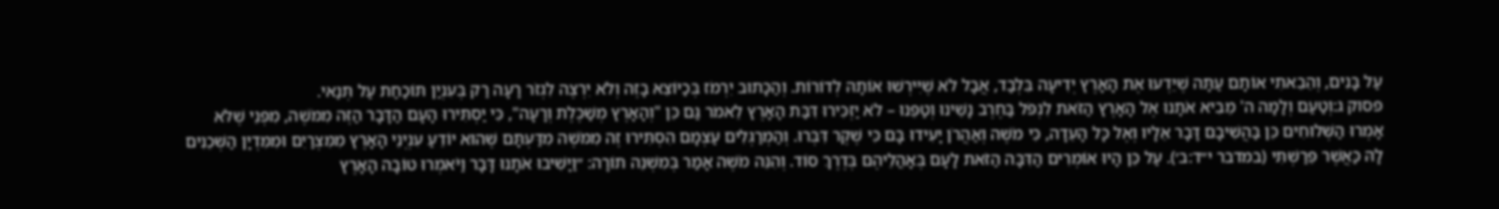עַל בָּנִים, וְהֵבֵאתִי אוֹתָם עַתָּה שֶׁיֵּדְעוּ אֶת הָאָרֶץ יְדִיעָה בִּלְבַד, אֲבָל לֹא שֶׁיִּירְשׁוּ אוֹתָהּ לְדוֹרוֹת. וְהַכָּתוּב יִרְמֹז בְּכַיּוֹצֵא בָזֶה וְלֹא יִרְצֶה לִגְזֹר רָעָה רַק בְּעִנְיַן תּוֹכַחַת עַל תְּנַאי.
פסוק ג:וְטַעַם וְלָמָה ה' מֵבִיא אֹתָנוּ אֶל הָאָרֶץ הַזֹּאת לִנְפֹּל בַּחֶרֶב נָשֵׁינוּ וְטַפֵּנוּ – לֹא יַזְכִּירוּ דִּבַּת הָאָרֶץ לֵאמֹר גַּם כֵּן "וְהָאָרֶץ מְשַׁכֶּלֶת וְרָעָה", כִּי יַסְתִּירוּ הָעָם הַדָּבָר הַזֶּה מִמֹּשֶׁה, מִפְּנֵי שֶׁלֹּא אָמְרוּ הַשְּׁלוּחִים כֵּן בַּהֲשִׁיבָם דָּבָר אֵלָיו וְאֶל כָּל הָעֵדָה, כִּי מֹשֶׁה וְאַהֲרֹן יָעִידוּ בָּם כִּי שֶׁקֶר דִּבְּרוּ. וְהַמְרַגְּלִים עַצְמָם הִסְתִּירוּ זֶה מִמֹּשֶׁה מִדַּעְתָּם שֶׁהוּא יוֹדֵעַ עִנְיְנֵי הָאָרֶץ מִמִּצְרַיִם וּמִמִּדְיָן הַשְּׁכֵנִים לָהּ כַּאֲשֶׁר פֵּרַשְׁתִּי (במדבר י״ד:ב׳). עַל כֵּן הָיוּ אוֹמְרִים הַדִּבָּה הַזֹּאת לָעָם בְּאָהֳלֵיהֶם בְּדֶרֶךְ סוֹד. וְהִנֵּה מֹשֶׁה אָמַר בְּמִשְׁנֵה תוֹרָה: ״וַיָּשִׁיבוּ אֹתָנוּ דָּבָר וַיֹּאמְרוּ טוֹבָה הָאָרֶץ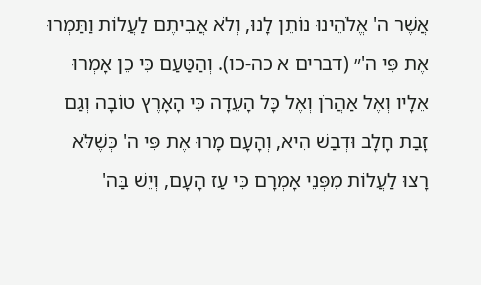אֲשֶׁר ה' אֱלֹהֵינוּ נוֹתֵן לָנוּ, וְלֹא אֲבִיתֶם לַעֲלוֹת וַתַּמְרוּ אֶת פִּי ה'״ (דברים א כה-כו). וְהַטַּעַם כִּי כֵן אָמְרוּ אֵלָיו וְאֶל אַהֲרֹן וְאֶל כָּל הָעֵדָה כִּי הָאָרֶץ טוֹבָה וְגַם זָבַת חָלָב וּדְבַשׁ הִיא, וְהָעָם מָרוּ אֶת פִּי ה' כְּשֶׁלֹּא רָצוּ לַעֲלוֹת מִפְּנֵי אָמְרָם כִּי עַז הָעָם, וְיֵשׁ בַּה'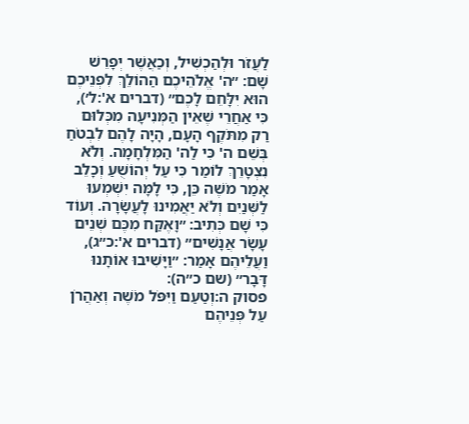לַעֲזֹר וּלְהַכְשִׁיל, וְכַאֲשֶׁר יְפָרֵשׁ שָׁם: ״ה' אֱלֹהֵיכֶם הַהוֹלֵךְ לִפְנֵיכֶם הוּא יִלָּחֵם לָכֶם״ (דברים א':ל׳), כִּי אַחֲרֵי שֶׁאֵין הַמְּנִיעָה מִכְּלוּם רַק מִתֹּקֶף הָעָם, הָיָה לָהֶם לִבְטֹחַ בְּשֵׁם ה' כִּי לַה' הַמִּלְחָמָה. וְלֹא נִצְטָרֵךְ לוֹמַר כִּי עַל יְהוֹשֻׁעַ וְכָלֵב אָמַר מֹשֶׁה כֵּן, כִּי לָמָּה יִשְׁמְעוּ לַשְּׁנַיִם וְלֹא יַאֲמִינוּ לָעֲשָׂרָה. וְעוֹד כִּי שָׁם כְּתִיב: ״וָאֶקַּח מִכֶּם שְׁנֵים עָשָׂר אֲנָשִׁים״ (דברים א':כ״ג), וַעֲלֵיהֶם אָמַר: ״וַיָּשִׁיבוּ אוֹתָנוּ דָּבָר״ (שם כ״ה):
פסוק ה:וְטַעַם וַיִּפֹּל מֹשֶׁה וְאַהֲרֹן עַל פְּנֵיהֶם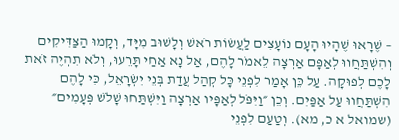– שֶׁרָאוּ שֶׁהָיוּ הָעָם נוֹעָצִים לַעֲשׂוֹת רֹאשׁ וְלָשׁוּב מִיָּד, וְקָמוּ הַצַּדִּיקִים וְהִשְׁתַּחֲווּ לְאַפָּם אַרְצָה לֵאמֹר לָהֶם, אַל נָא אַחַי תָּרֵעוּ, וְלֹא תִהְיֶה זֹאת לָכֶם לְפוּקָה. עַל כֵּן אָמַר לִפְנֵי כָּל קְהַל עֲדַת בְּנֵי יִשְׂרָאֵל, כִּי לָהֶם הִשְׁתַּחֲווּ עַל אַפַּיִם. וְכֵן ״וַיִּפֹּל לְאַפָּיו אַרְצָה וַיִּשְׁתַּחוּ שָׁלֹשׁ פְּעָמִים״ (שמואל א כ, מא). וְטַעַם לִפְנֵי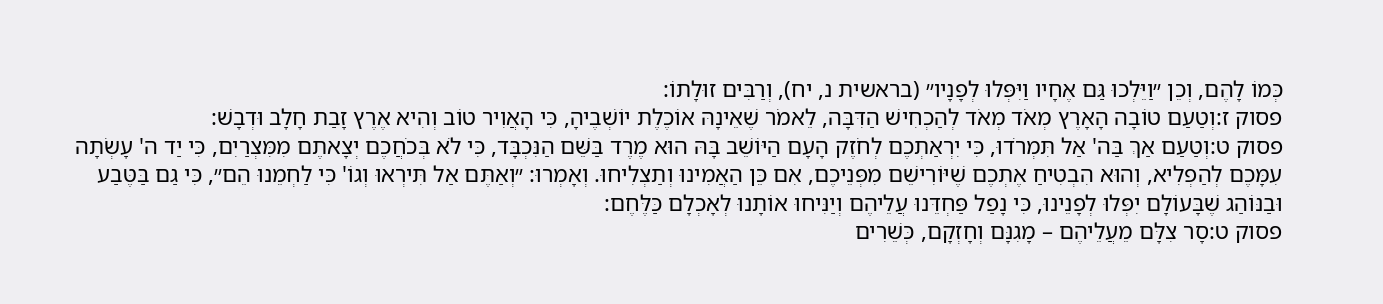כְּמוֹ לָהֶם, וְכֵן ״וַיֵּלְכוּ גַּם אֶחָיו וַיִּפְּלוּ לְפָנָיו״ (בראשית נ, יח), וְרַבִּים זוּלָתוֹ:
פסוק ז:וְטַעַם טוֹבָה הָאָרֶץ מְאֹד מְאֹד לְהַכְחִישׁ הַדִּבָּה, לֵאמֹר שֶׁאֵינָהּ אוֹכֶלֶת יוֹשְׁבֶיהָ, כִּי הָאֲוִיר טוֹב וְהִיא אֶרֶץ זָבַת חָלָב וּדְבָשׁ:
פסוק ט:וְטַעַם אַךְ בַּה' אַל תִּמְרֹדוּ, כִּי יִרְאַתְכֶם לְחֹזֶק הָעָם הַיּוֹשֵׁב בָּהּ הוּא מֶרֶד בַּשֵּׁם הַנִּכְבָּד, כִּי לֹא בְּכֹחֲכֶם יְצָאתֶם מִמִּצְרַיִם, כִּי יַד ה' עָשְׂתָה עִמָּכֶם לְהַפְלִיא, וְהוּא הִבְטִיחַ אֶתְכֶם שֶׁיּוֹרִישֵׁם מִפְּנֵיכֶם, אִם כֵּן הַאֲמִינוּ וְתַצְלִיחוּ. וְאָמְרוּ: ״וְאַתֶּם אַל תִּירְאוּ וְגוֹ' כִּי לַחְמֵנוּ הֵם״, כִּי גַם בַּטֶּבַע וּבַנּוֹהַג שֶׁבָּעוֹלָם יִפְּלוּ לְפָנֵינוּ, כִּי נָפַל פַּחְדֵּנוּ עֲלֵיהֶם וְיַנִּיחוּ אוֹתָנוּ לְאָכְלָם כַּלֶּחֶם:
פסוק ט:סָר צִלָּם מֵעֲלֵיהֶם – מָגִנָּם וְחָזְקָם, כְּשֵׁרִים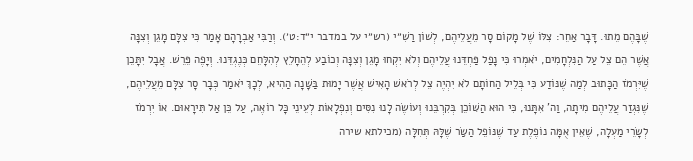שֶׁבָּהֶם מֵתוּ. דָּבָר אַחֵר: צִלּוֹ שֶׁל מָקוֹם סָר מֵעֲלֵיהֶם, לְשׁוֹן רַשִׁ״י (רש״י על במדבר י״ד:ט׳). וְרַבִּי אַבְרָהָם אָמַר כִּי צִלָּם מָגֵן וְצִנָּה אֲשֶׁר הֵם צֵל עַל הַנִּלְחָמִים, יֹאמְרוּ כִּי נָפַל פַּחְדֵּנוּ עֲלֵיהֶם וְלֹא יִקְחוּ מָגֵן וְצִנָּה וְכוֹבַע לְהֵחָלֵץ לְהִלָּחֵם כְּנֶגְדֵּנוּ. וְיָפֶה פֵּרֵשׁ. אֲבָל יִתָּכֵן שֶׁיִּרְמֹז הַכָּתוּב לְמַה שֶׁנּוֹדַע כִּי בְּלֵיל הַחוֹתָם לֹא יִהְיֶה צֵל לְרֹאשׁ הָאִישׁ אֲשֶׁר יָמוּת בַּשָּׁנָה הַהִיא, לְכָךְ יֹאמַר כְּבָר סָר צִלָּם מֵעֲלֵיהֶם, שֶׁנִּגְזַר עֲלֵיהֶם מִיתָה, וַה' אִתָּנוּ, כִּי הוּא הַשּׁוֹכֵן בְּקִרְבֵּנוּ וְעוֹשֶׂה לָנוּ נִסִּים וְנִפְלָאוֹת לְעֵינֵי כָּל רוֹאֶה, עַל כֵּן אַל תִּירָאוּם. אוֹ יִרְמֹז לְשָׂרֵי מַעְלָה, שֶׁאֵין אֻמָּה נוֹפֶלֶת עַד שֶׁנּוֹפֵל הַשַּׂר שֶׁלָּהּ תְּחִלָּה (מכילתא שירה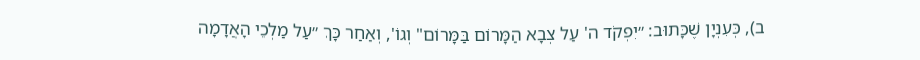ב), כְּעִנְיָן שֶׁכָּתוּב: ״יִפְקֹד ה' עַל צְבָא הַמָּרוֹם בַּמָּרוֹם" וְגוֹ', וְאַחַר כָּךְ ״עַל מַלְכֵי הָאֲדָמָה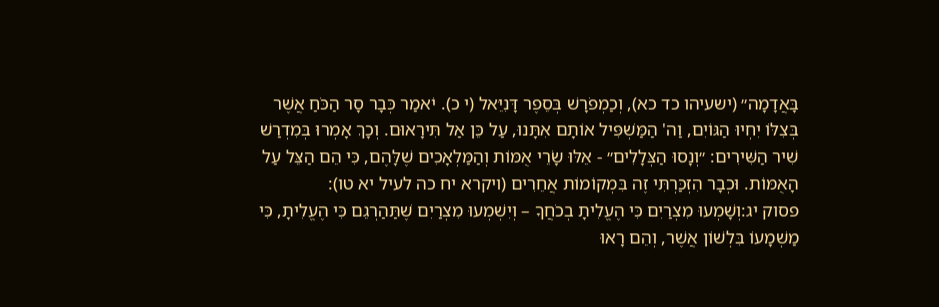בָּאֲדָמָה״ (ישעיהו כד כא), וְכַמְפֹרָשׁ בְּסֵפֶר דָּנִיֵּאל (י כ). יֹאמַר כְּבָר סָר הַכֹּחַ אֲשֶׁר בְּצִלּוֹ יִחְיוּ הַגּוֹיִם, וַה' הַמַּשְׁפִּיל אוֹתָם אִתָּנוּ, עַל כֵּן אַל תִּירָאוּם. וְכָךְ אָמְרוּ בְּמִדְרַשׁ שִׁיר הַשִּׁירִים: ״וְנָסוּ הַצְּלָלִים״ - אֵלּוּ שָׂרֵי אֻמּוֹת וְהַמַּלְאָכִים שֶׁלָּהֶם, כִּי הֵם הַצֵּל עַל הָאֻמּוֹת. וּכְבָר הִזְכַּרְתִּי זֶה בִּמְקוֹמוֹת אֲחֵרִים (ויקרא יח כה לעיל יא טו):
פסוק יג:וְשָׁמְעוּ מִצְרַיִם כִּי הֶעֱלִיתָ בְכֹחֲךָ – וְיִשְׁמְעוּ מִצְרַיִם שֶׁתַּהַרְגֵם כִּי הֶעֱלִיתָ, כִּי מַשְׁמָעוֹ בִּלְשׁוֹן אֲשֶׁר, וְהֵם רָאוּ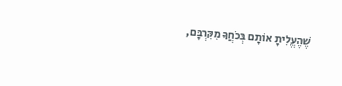שֶׁהֶעֱלִיתָ אוֹתָם בְּכֹחֲךָ מִקִּרְבָּם,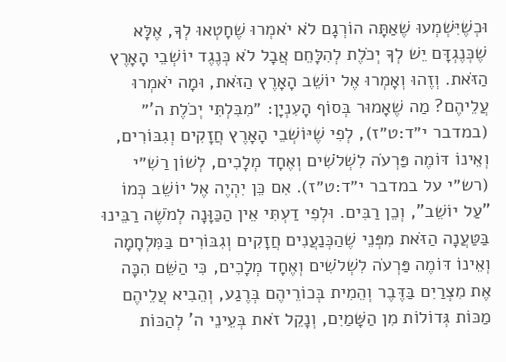וּכְשֶׁיִּשְׁמְעוּ שֶׁאַתָּה הוֹרְגָם לֹא יֹאמְרוּ שֶׁחָטְאוּ לְךָ, אֶלָּא שֶׁכְּנֶגְדָּם יֵשׁ לְךָ יְכֹלֶת לְהִלָּחֵם אֲבָל לֹא כְּנֶגֶד יוֹשְׁבֵי הָאָרֶץ הַזֹּאת. וְזֶהוּ וְאָמְרוּ אֶל יוֹשֵׁב הָאָרֶץ הַזֹּאת, וּמָה יֹאמְרוּ עֲלֵיהֶם? מַה שֶׁאָמוּר בְּסוֹף הָעִנְיָן: ״מִבִּלְתִּי יְכֹלֶת ה'״ (במדבר י״ד:ט״ז), לְפִי שֶׁיּוֹשְׁבֵי הָאָרֶץ חֲזָקִים וְגִבּוֹרִים, וְאֵינוֹ דּוֹמֶה פַּרְעֹה לִשְׁלֹשִׁים וְאֶחָד מְלָכִים, לְשׁוֹן רַשִׁ״י (רש״י על במדבר י״ד:ט״ז). אִם כֵּן יִהְיֶה אֶל יוֹשֵׁב כְּמוֹ "עַל יוֹשֵׁב", וְכֵן רַבִּים. וּלְפִי דַעְתִּי אֵין הַכַּוָּנָה לְמֹשֶׁה רַבֵּינוּ בַּטַּעֲנָה הַזֹּאת מִפְּנֵי שֶׁהַכְּנַעֲנִים חֲזָקִים וְגִבּוֹרִים בַּמִּלְחָמָה וְאֵינוֹ דּוֹמֶה פַּרְעֹה לִשְׁלֹשִׁים וְאֶחָד מְלָכִים, כִּי הַשֵּׁם הִכָּה אֶת מִצְרַיִם בַּדֶּבֶר וְהֵמִית בְּכוֹרֵיהֶם בְּרֶגַע, וְהֵבִיא עֲלֵיהֶם מַכּוֹת גְּדוֹלוֹת מִן הַשָּׁמַיִם, וְנָקֵל זֹאת בְּעֵינֵי ה' לְהַכּוֹת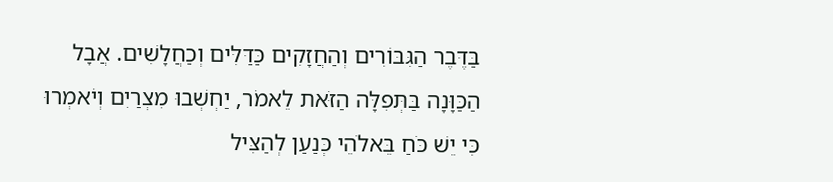בַּדֶּבֶר הַגִּבּוֹרִים וְהַחֲזָקִים כַּדַּלִּים וְכַחֲלָשִׁים. אֲבָל הַכַּוָּנָה בַּתְּפִלָּה הַזֹּאת לֵאמֹר, יַחְשְׁבוּ מִצְרַיִם וְיֹאמְרוּ כִּי יֵשׁ כֹּחַ בֵּאלֹהֵי כְּנַעַן לְהַצִּיל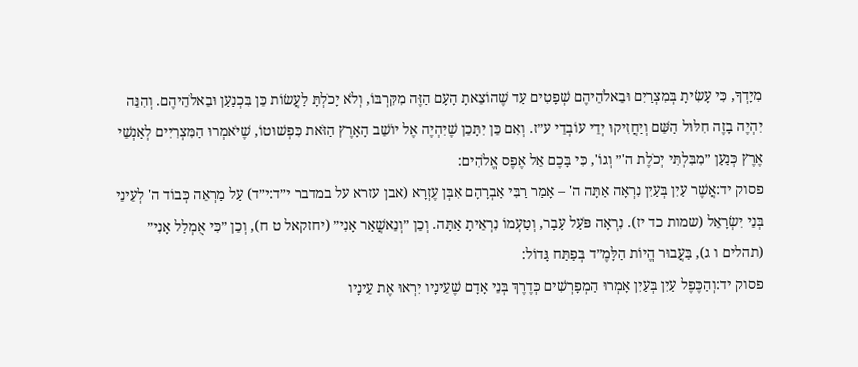מִיָּדְךָ, כִּי עָשִׂיתָ בְּמִצְרַיִם וּבֵאלֹהֵיהֶם שְׁפָטִים עַד שֶׁהוֹצֵאתָ הָעָם הַזֶּה מִקִּרְבּוֹ, וְלֹא יָכֹלְתָּ לַעֲשׂוֹת כֵּן בִּכְנַעַן וּבֵאלֹהֵיהֶם. וְהִנֵּה יִהְיֶה בָזֶה חִלּוּל הַשֵּׁם וְיַחֲזִיקוּ יְדֵי עוֹבְדֵי ע״ז. וְאִם כֵּן יִתָּכֵן שֶׁיִּהְיֶה אֶל יוֹשֵׁב הָאָרֶץ הַזֹּאת כִּפְשׁוּטוֹ, שֶׁיֹּאמְרוּ הַמִּצְרִיִּים לְאַנְשֵׁי אֶרֶץ כְּנַעַן ״מִבִּלְתִּי יְכֹלֶת ה'״ וְגוֹ', כִּי בָּכֶם אֵל אֶפֶס אֱלֹהִים:
פסוק יד:אֲשֶׁר עַיִן בְּעַיִן נִרְאָה אַתָּה ה' – אָמַר רַבִּי אַבְרָהָם אִבְּן עֶזְרָא (אבן עזרא על במדבר י״ד:י״ד) עַל מַרְאֵה כְּבוֹד ה' לְעֵינֵי בְּנֵי יִשְׂרָאֵל (שמות כד יז). נִרְאָה פֹּעַל עָבָר, וְטַעְמוֹ נִרְאֵיתָ אַתָּה. וְכֵן ״וְנֵאשֲׁאַר אָנִי״ (יחזקאל ט ח), וְכֵן ״כִּי אֻמְלַל אָנִי״ (תהלים ו ג), בַּעֲבוּר הֱיוֹת הַלָּמֶ״ד בְּפַתַּח גָּדוֹל:
פסוק יד:וְהַכֶּפֶל עַיִן בְּעַיִן אָמְרוּ הַמְפָרְשִׁים כְּדֶרֶךְ בְּנֵי אָדָם שֶׁעֵינָיו יִרְאוּ אֶת עֵינָיו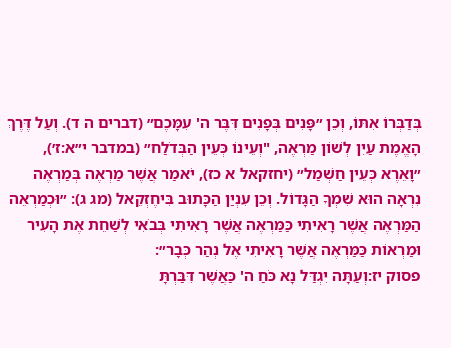בְּדַבְּרוֹ אִתּוֹ, וְכֵן ״פָּנִים בְּפָנִים דִּבֶּר ה' עִמָּכֶם״ (דברים ה ד). וְעַל דֶּרֶךְ הָאֱמֶת עַיִן לְשׁוֹן מַרְאֶה, "וְעֵינוֹ כְּעֵין הַבְּדֹלַח״ (במדבר י״א:ז׳), ״וָאֵרֶא כְּעֵין חַשְׁמַל״ (יחזקאל א כז), יֹאמַר אֲשֶׁר מַרְאֶה בְּמַרְאֶה נִרְאָה הוּא שִׁמְךָ הַגָּדוֹל. וְכֵן עִנְיַן הַכָּתוּב בִּיחֶזְקֵאל (מג ג): ״וּכְמַרְאֵה הַמַּרְאֶה אֲשֶׁר רָאִיתִי כַּמַּרְאֶה אֲשֶׁר רָאִיתִי בְּבֹאִי לְשַׁחֵת אֶת הָעִיר וּמַרְאוֹת כַּמַּרְאֶה אֲשֶׁר רָאִיתִי אֶל נְהַר כְּבָר״:
פסוק יז:וְעַתָּה יִגְדַּל נָא כֹּחַ ה' כַּאֲשֶׁר דִּבַּרְתָּ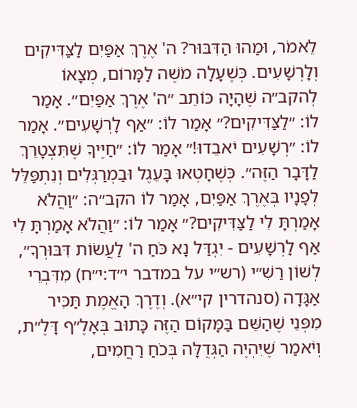לֵאמֹר, וּמַהוּ הַדִּבּוּר? ה' אֶרֶךְ אַפַּיִם לַצַּדִּיקִים וְלָרְשָׁעִים. כְּשֶׁעָלָה מֹשֶׁה לַמָּרוֹם, מְצָאוֹ לְהקב״ה שֶׁהָיָה כּוֹתֵב ״ה' אֶרֶךְ אַפַּיִם״. אָמַר לוֹ: ״לַצַּדִּיקִים?״ אָמַר לוֹ: ״אַף לָרְשָׁעִים״. אָמַר לוֹ: ״רְשָׁעִים יֹאבֵדוּ!״ אָמַר לוֹ: ״חַיֶּיךָ שֶׁתִּצְטָרֵךְ לַדָּבָר הַזֶּה״. כְּשֶׁחָטְאוּ בָּעֵגֶל וּבַמְרַגְּלִים וְנִתְפַּלֵּל לְפָנָיו בְּאֶרֶךְ אַפַּיִם, אָמַר לוֹ הקב״ה: ״וַהֲלֹא אָמַרְתָּ לִי לַצַּדִּיקִים?״ אָמַר לוֹ: ״וַהֲלֹא אָמַרְתָּ לִי אַף לָרְשָׁעִים - יִגְדַּל נָא כֹּחַ ה' לַעֲשׂוֹת דִּבּוּרְךָ״, לְשׁוֹן רַשִׁ״י (רש״י על במדבר י״ד:י״ח) מִדִּבְרֵי אַגָּדָה (סנהדרין קי״א). וְדֶרֶךְ הָאֱמֶת תַּכִּיר מִפְּנֵי שֶׁהַשֵּׁם בַּמָּקוֹם הַזֶּה כָּתוּב בְּאָלֶ״ף דָּלֶ״ת, וְיֹאמַר שֶׁיִּהְיֶה הַגְּדֻלָּה בְּכֹחַ רַחֲמִים,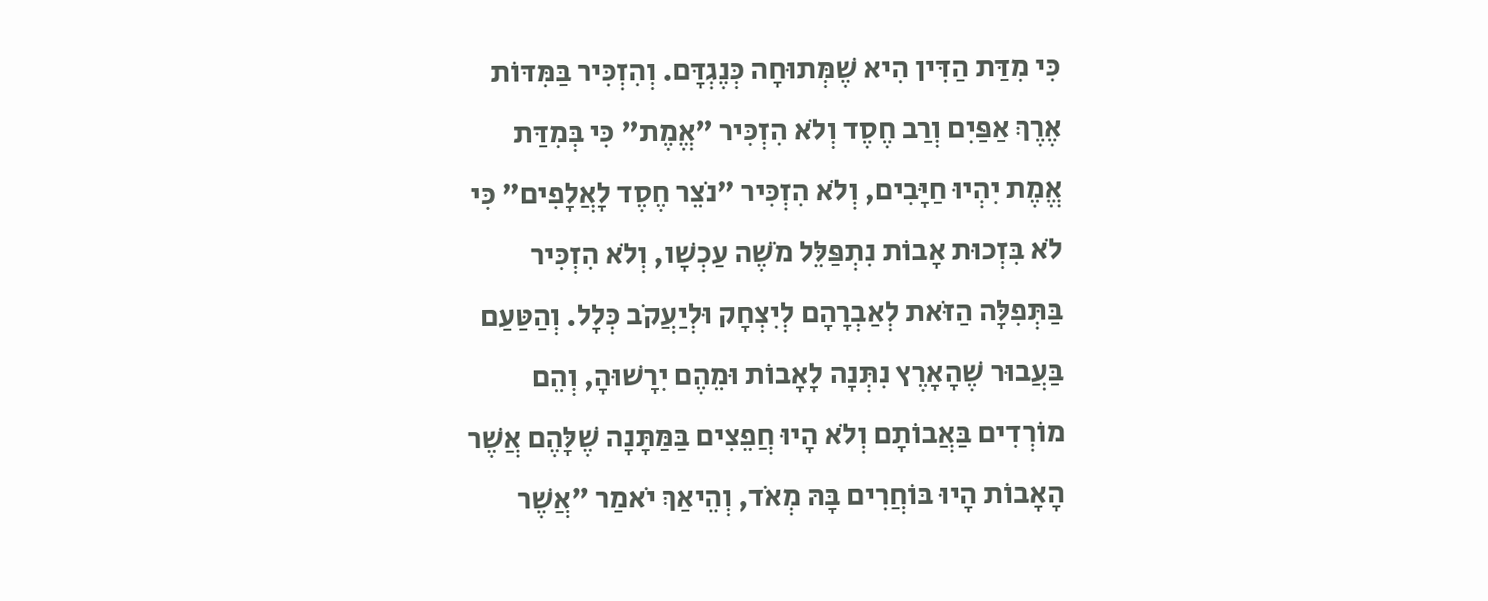כִּי מִדַּת הַדִּין הִיא שֶׁמְּתוּחָה כְּנֶגְדָּם. וְהִזְכִּיר בַּמִּדּוֹת אֶרֶךְ אַפַּיִם וְרַב חֶסֶד וְלֹא הִזְכִּיר "אֱמֶת" כִּי בְּמִדַּת אֱמֶת יִהְיוּ חַיָּבִים, וְלֹא הִזְכִּיר "נֹצֵר חֶסֶד לָאֲלָפִים" כִּי לֹא בִּזְכוּת אָבוֹת נִתְפַּלֵּל מֹשֶׁה עַכְשָׁו, וְלֹא הִזְכִּיר בַּתְּפִלָּה הַזֹּאת לְאַבְרָהָם לְיִצְחָק וּלְיַעֲקֹב כְּלָל. וְהַטַּעַם בַּעֲבוּר שֶׁהָאָרֶץ נִתְּנָה לָאָבוֹת וּמֵהֶם יִרָשׁוּהָ, וְהֵם מוֹרְדִים בַּאֲבוֹתָם וְלֹא הָיוּ חֲפֵצִים בַּמַּתָּנָה שֶׁלָּהֶם אֲשֶׁר הָאָבוֹת הָיוּ בּוֹחֲרִים בָּהּ מְאֹד, וְהֵיאַךְ יֹאמַר "אֲשֶׁר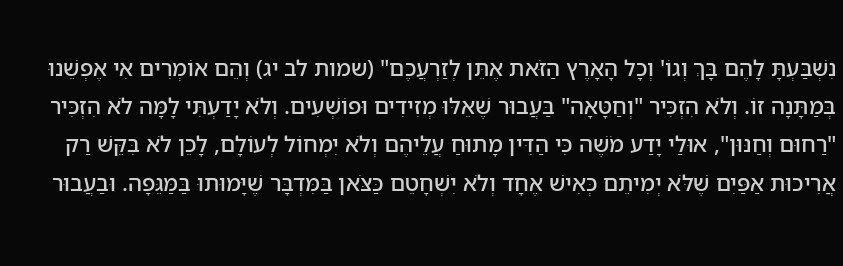נִשְׁבַּעְתָּ לָהֶם בָּךְ וְגוֹ' וְכָל הָאָרֶץ הַזֹּאת אֶתֵּן לְזַרְעֲכֶם" (שמות לב יג) וְהֵם אוֹמְרִים אִי אֶפְשֵׁנוּ בְּמַתָּנָה זוֹ. וְלֹא הִזְכִּיר "וְחַטָּאָה" בַּעֲבוּר שֶׁאֵלּוּ מְזִידִים וּפוֹשְׁעִים. וְלֹא יָדַעְתִּי לָמָּה לֹא הִזְכִּיר "רַחוּם וְחַנּוּן", אוּלַי יָדַע מֹשֶׁה כִּי הַדִּין מָתוּחַ עֲלֵיהֶם וְלֹא יִמְחוֹל לְעוֹלָם, לָכֵן לֹא בִּקֵּשׁ רַק אֲרִיכוּת אַפַּיִם שֶׁלֹּא יְמִיתֵם כְּאִישׁ אֶחָד וְלֹא יִשְׁחָטֵם כַּצֹּאן בַּמִּדְבָּר שֶׁיָּמוּתוּ בַּמַּגֵּפָה. וּבַעֲבוּר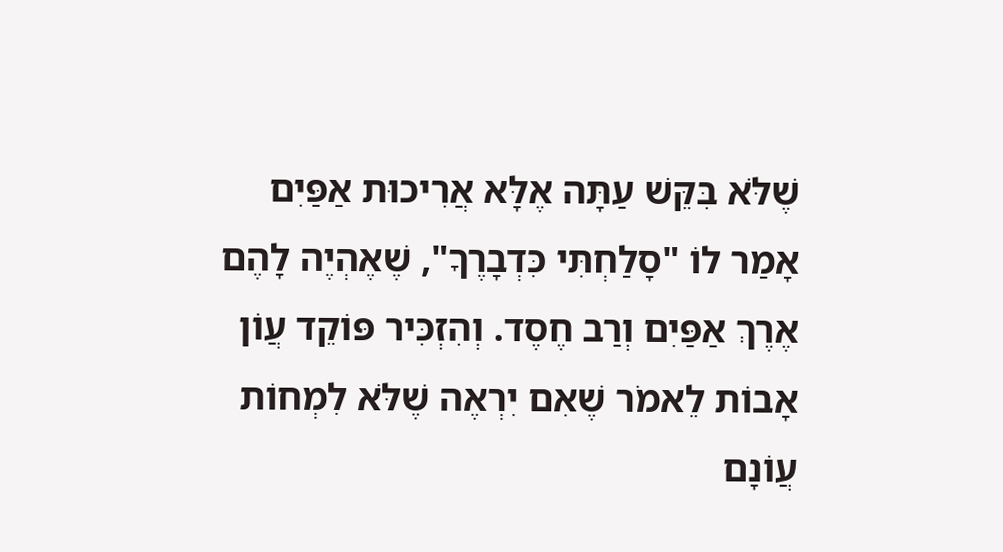שֶׁלֹּא בִּקֵּשׁ עַתָּה אֶלָּא אֲרִיכוּת אַפַּיִם אָמַר לוֹ "סָלַחְתִּי כִּדְבָרֶךָ", שֶׁאֶהְיֶה לָהֶם אֶרֶךְ אַפַּיִם וְרַב חֶסֶד. וְהִזְכִּיר פּוֹקֵד עֲוֹן אָבוֹת לֵאמֹר שֶׁאִם יִרְאֶה שֶׁלֹּא לִמְחוֹת עֲוֹנָם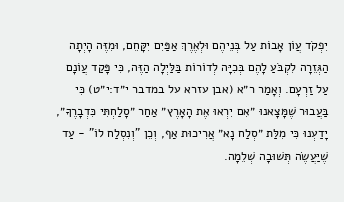יִפְקֹד עֲוֹן אָבוֹת עַל בְּנֵיהֶם וּלְאֶרֶךְ אַפַּיִם יִקָּחֵם, וּמִזֶּה הָיְתָה הַגְּזֵרָה לִקְבֹּעַ לָהֶם בְּכִיָּה לְדוֹרוֹת בַּלַּיְלָה הַזֶּה, כִּי פָּקַד עֲוֹנָם עַל זַרְעָם. וְאָמַר ר״א (אבן עזרא על במדבר י״ד:י״ט) כִּי בַּעֲבוּר שֶׁמָּצָאנוּ ״אִם יִרְאוּ אֶת הָאָרֶץ״ אַחַר ״סָלַחְתִּי כִּדְבָרֶךָ״, יָדַעְנוּ כִּי מִלַּת ״סְלַח נָא״ אֲרִיכוּת אַף, וְכֵן "וְנִסְלַח לוֹ" - עַד שֶׁיַּעֲשֶׂה תְּשׁוּבָה שְׁלֵמָה.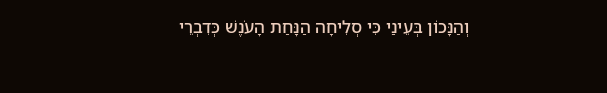וְהַנָּכוֹן בְּעֵינַי כִּי סְלִיחָה הַנָּחַת הָעֹנֶשׁ כְּדִבְרֵי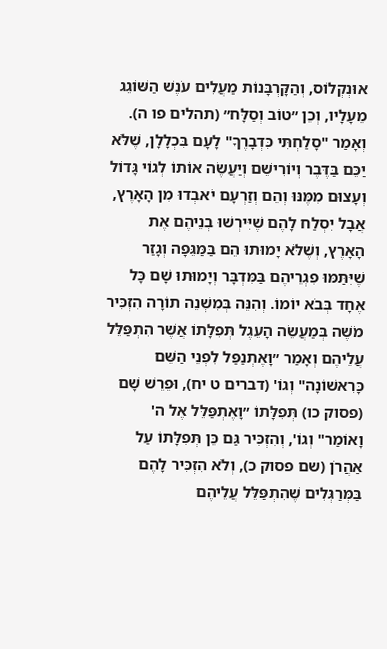אוּנְקְלוֹס, וְהַקָּרְבָּנוֹת מַעֲלִים עֹנֶשׁ הַשּׁוֹגֵג מֵעָלָיו, וְכֵן ״טוֹב וְסַלָּח״ (תהלים פו ה). וְאָמַר "סָלַחְתִּי כִּדְבָרֶךָ" לָעָם בִּכְלָלָן, שֶׁלֹּא יַכֵּם בַּדֶּבֶר וְיוֹרִישֵׁם וְיַעֲשֶׂה אוֹתוֹ לְגוֹי גָּדוֹל וְעָצוּם מִמֶּנּוּ וְהֵם וְזַרְעָם יֹאבְדוּ מִן הָאָרֶץ, אֲבָל יִסְלַח לָהֶם שֶׁיִּירְשׁוּ בְנֵיהֶם אֶת הָאָרֶץ, וְשֶׁלֹּא יָמוּתוּ הֵם בַּמַּגֵּפָה וְגָזַר שֶׁיִּתַּמּוּ פִגְרֵיהֶם בַּמִּדְבָּר וְיָמוּתוּ שָׁם כָּל אֶחָד בְּבֹא יוֹמוֹ. וְהִנֵּה בְּמִשְׁנֵה תוֹרָה הִזְכִּיר מֹשֶׁה בְּמַעֲשֵׂה הָעֵגֶל תְּפִלָּתוֹ אֲשֶׁר הִתְפַּלֵּל עֲלֵיהֶם וְאָמַר ״וָאֶתְנַפַּל לִפְנֵי הַשֵּׁם כָּרִאשׁוֹנָה" וְגוֹ' (דברים ט יח), וּפֵרֵשׁ שָׁם (פסוק כו) תְּפִלָּתוֹ ״וָאֶתְפַּלֵּל אֶל ה' וָאוֹמַר" וְגוֹ', וְהִזְכִּיר גַּם כֵּן תְּפִלָּתוֹ עַל אַהֲרֹן (שם פסוק כ), וְלֹא הִזְכִּיר לָהֶם בַּמְּרַגְּלִים שֶׁהִתְפַּלֵּל עֲלֵיהֶם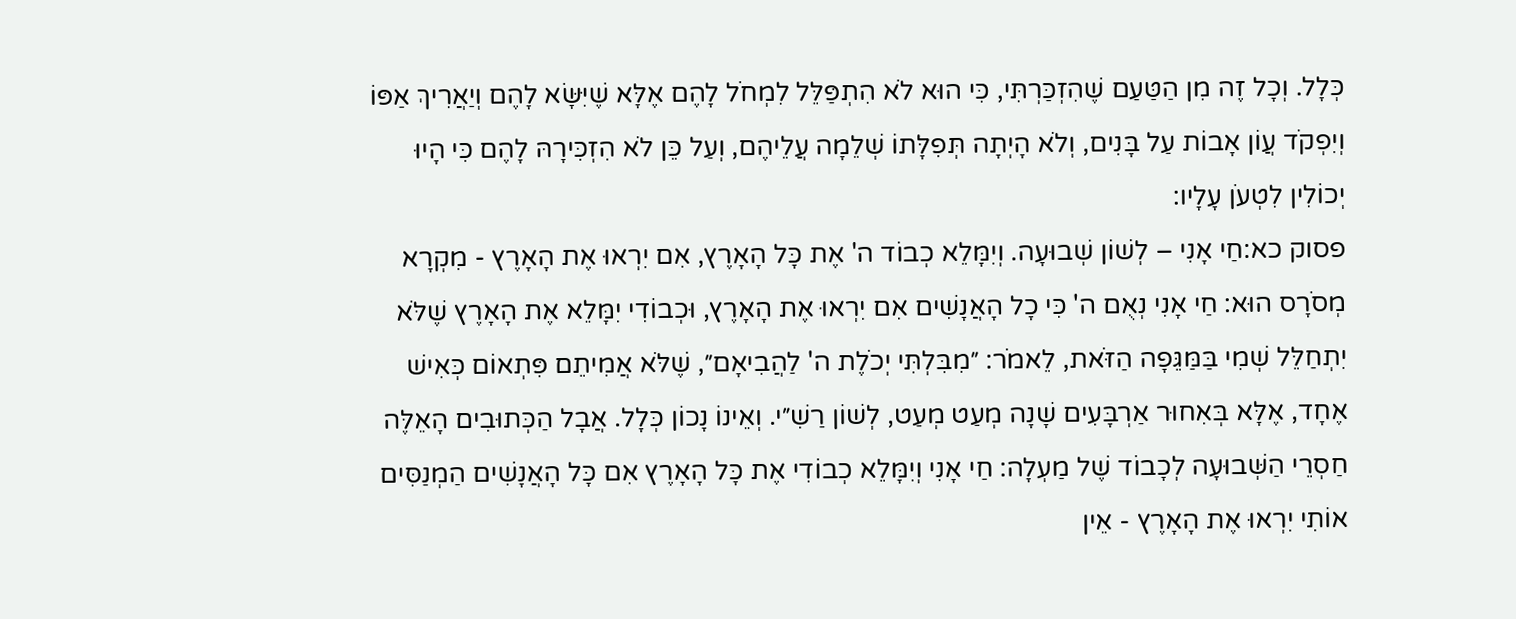כְּלָל. וְכָל זֶה מִן הַטַּעַם שֶׁהִזְכַּרְתִּי, כִּי הוּא לֹא הִתְפַּלֵּל לִמְחֹל לָהֶם אֶלָּא שֶׁיִּשָּׂא לָהֶם וְיַאֲרִיךְ אַפּוֹ וְיִפְקֹד עֲוֹן אָבוֹת עַל בָּנִים, וְלֹא הָיְתָה תְּפִלָּתוֹ שְׁלֵמָה עֲלֵיהֶם, וְעַל כֵּן לֹא הִזְכִּירָהּ לָהֶם כִּי הָיוּ יְכוֹלִין לִטְעֹן עָלָיו:
פסוק כא:חַי אָנִי – לְשׁוֹן שְׁבוּעָה. וְיִמָּלֵא כְבוֹד ה' אֶת כָּל הָאָרֶץ, אִם יִרְאוּ אֶת הָאָרֶץ - מִקְרָא מְסֹרָס הוּא: חַי אָנִי נְאֻם ה' כִּי כָל הָאֲנָשִׁים אִם יִרְאוּ אֶת הָאָרֶץ, וּכְבוֹדִי יִמָּלֵא אֶת הָאָרֶץ שֶׁלֹּא יִתְחַלֵּל שְׁמִי בַּמַּגֵּפָה הַזֹּאת, לֵאמֹר: ״מִבִּלְתִּי יְכֹלֶת ה' לַהֲבִיאָם״, שֶׁלֹּא אֲמִיתֵם פִּתְאוֹם כְּאִישׁ אֶחָד, אֶלָּא בְּאִחוּר אַרְבָּעִים שָׁנָה מְעַט מְעַט, לְשׁוֹן רַשִׁ״י. וְאֵינוֹ נָכוֹן כְּלָל. אֲבָל הַכְּתוּבִים הָאֵלֶּה חַסְרֵי הַשְּׁבוּעָה לְכָבוֹד שֶׁל מַעְלָה: חַי אָנִי וְיִמָּלֵא כְבוֹדִי אֶת כָּל הָאָרֶץ אִם כָּל הָאֲנָשִׁים הַמְנַסִּים אוֹתִי יִרְאוּ אֶת הָאָרֶץ - אֵין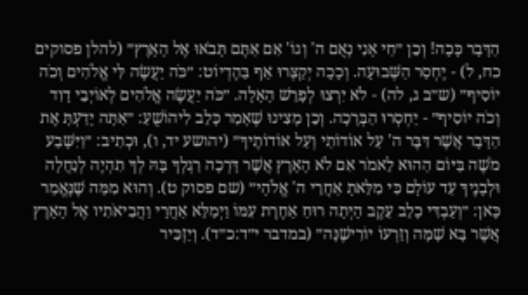הַדָּבָר כָּכָה! וְכֵן ״חַי אָנִי נְאֻם ה' וְגוֹ' אִם אַתֶּם תָּבֹאוּ אֶל הָאָרֶץ״ (להלן פסוקים כח, ל) - יֶחְסַר הַשְּׁבוּעָה. וְכָכָה יְקַצְּרוּ אַף בַּהֶדְיוֹט: ״כֹּה יַעֲשֶׂה לִּי אֱלֹהִים וְכֹה יוֹסִיף״ (ש״ב ג, לה) - לֹא יִרְצוּ לְפָרֵשׁ הָאָלָה. ״כֹּה יַעֲשֶׂה אֱלֹהִים לְאוֹיְבֵי דָוִד וְכֹה יוֹסִיף״ - יַחְסְרוּ הַבְּרָכָה. וְכֵן מָצִינוּ שֶׁאָמַר כָּלֵב לִיהוֹשֻׁעַ: ״אַתָּה יָדַעְתָּ אֶת הַדָּבָר אֲשֶׁר דִּבֶּר ה' עַל אוֹדוֹתַי וְעַל אוֹדוֹתֶיךָ״ (יהושע יד, ו), וּכְתִיב: ״וַיִּשָּׁבַע מֹשֶׁה בַּיּוֹם הַהוּא לֵאמֹר אִם לֹא הָאָרֶץ אֲשֶׁר דָּרְכָה רַגְלְךָ בָּהּ לְךָ תִהְיֶה לְנַחֲלָה וּלְבָנֶיךָ עַד עוֹלָם כִּי מִלֵּאתָ אַחֲרֵי ה' אֱלֹהָי״ (שם פסוק ט). וְהוּא מִמַּה שֶׁנֶּאֱמַר כָּאן: ״וְעַבְדִּי כָלֵב עֵקֶב הָיְתָה רוּחַ אַחֶרֶת עִמּוֹ וַיְמַלֵּא אַחֲרָי וַהֲבִיאֹתִיו אֶל הָאָרֶץ אֲשֶׁר בָּא שָׁמָּה וְזַרְעוֹ יוֹרִישֶׁנָּה״ (במדבר י״ד:כ״ד). וְיַזְכִּיר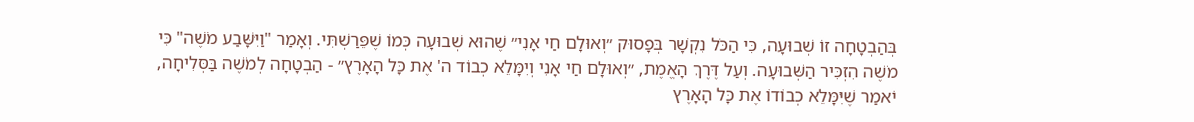בְּהַבְטָחָה זוֹ שְׁבוּעָה, כִּי הַכֹּל נִקְשָׁר בְּפָסוּק ״וְאוּלָם חַי אָנִי״ שֶׁהוּא שְׁבוּעָה כְּמוֹ שֶׁפֵּרַשְׁתִּי. וְאָמַר "וַיִּשָּׁבַע מֹשֶׁה" כִּי מֹשֶׁה הִזְכִּיר הַשְּׁבוּעָה. וְעַל דֶּרֶךְ הָאֱמֶת, ״וְאוּלָם חַי אָנִי וְיִמָּלֵא כְבוֹד ה' אֶת כָּל הָאָרֶץ״ - הַבְטָחָה לְמֹשֶׁה בַּסְּלִיחָה, יֹאמַר שֶׁיִּמָּלֵא כְבוֹדוֹ אֶת כָּל הָאָרֶץ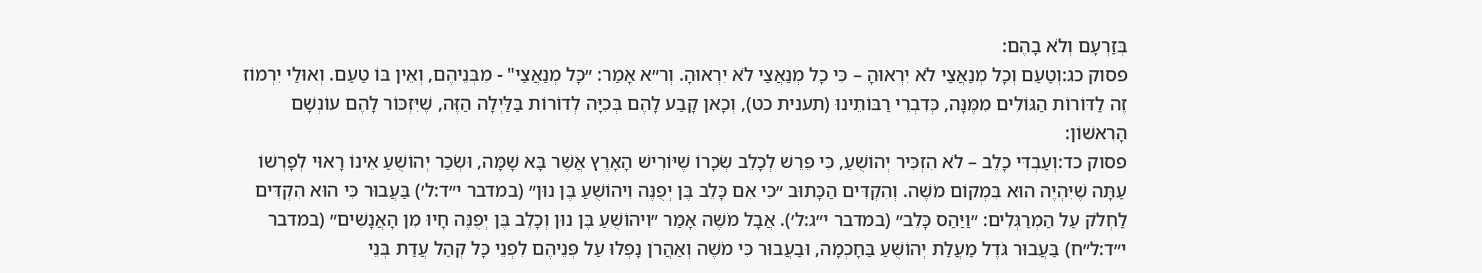בְּזַרְעָם וְלֹא בָהֶם:
פסוק כג:וְטַעַם וְכָל מְנַאֲצַי לֹא יִרְאוּהָ – כִּי כָל מְנַאֲצַי לֹא יִרְאוּהָ. וְר״א אָמַר: ״כָּל מְנַאֲצַי" - מִבְּנֵיהֶם, וְאֵין בּוֹ טַעַם. וְאוּלַי יִרְמוֹז זֶה לַדּוֹרוֹת הַגּוֹלִים מִמֶּנָּה, כְּדִבְרֵי רַבּוֹתֵינוּ (תענית כט), וְכָאן קָבַע לָהֶם בְּכִיָּה לְדוֹרוֹת בַּלַּיְלָה הַזֶּה, שֶׁיִּזְכּוֹר לָהֶם עוֹנְשָׁם הָרִאשׁוֹן:
פסוק כד:וְעַבְדִּי כָלֵב – לֹא הִזְכִּיר יְהוֹשֻׁעַ, כִּי פֵּרֵשׁ לְכָלֵב שְׂכָרוֹ שֶׁיּוֹרִישׁ הָאָרֶץ אֲשֶׁר בָּא שָׁמָּה, וּשְׂכַר יְהוֹשֻׁעַ אֵינוֹ רָאוּי לְפָרְשׁוֹ עַתָּה שֶׁיִּהְיֶה הוּא בִּמְקוֹם מֹשֶׁה. וְהִקְדִּים הַכָּתוּב ״כִּי אִם כָּלֵב בֶּן יְפֻנֶּה וִיהוֹשֻׁעַ בֶּן נוּן״ (במדבר י״ד:ל׳) בַּעֲבוּר כִּי הוּא הִקְדִּים לַחְלֹק עַל הַמְרַגְּלִים: ״וַיַּהַס כָּלֵב״ (במדבר י״ג:ל׳). אֲבָל מֹשֶׁה אָמַר ״וִיהוֹשֻׁעַ בֶּן נוּן וְכָלֵב בֶּן יְפֻנֶּה חָיוּ מִן הָאֲנָשִׁים״ (במדבר י״ד:ל״ח) בַּעֲבוּר גֹּדֶל מַעֲלַת יְהוֹשֻׁעַ בַּחָכְמָה, וּבַעֲבוּר כִּי מֹשֶׁה וְאַהֲרֹן נָפְלוּ עַל פְּנֵיהֶם לִפְנֵי כָּל קְהַל עֲדַת בְּנֵי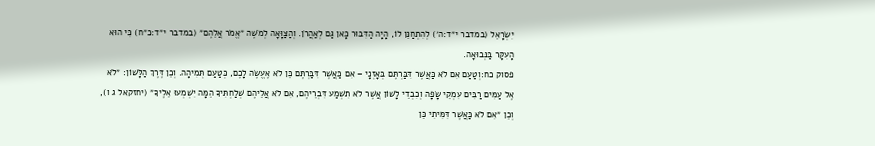יִשְׂרָאֵל (במדבר י״ד:ה׳) לְהִתְחַנֵּן לוֹ, הָיָה הַדִּבּוּר כָּאן גַּם לְאַהֲרֹן. וְהַצַּוָּאָה לְמֹשֶׁה ״אֱמֹר אֲלֵהֶם״ (במדבר י״ד:כ״ח) כִּי הוּא הָעִקָּר בַּנְּבוּאָה.
פסוק כח:וְטַעַם אִם לֹא כַּאֲשֶׁר דִּבַּרְתֶּם בְּאָזְנָי – אִם כַּאֲשֶׁר דִּבַּרְתֶּם כֵּן לֹא אֶעֱשֶׂה לָכֶם, כְּטַעַם תְּמִיהָה. וְכֵן דֶּרֶךְ הַלָּשׁוֹן: ״לֹא אֶל עַמִּים רַבִּים עִמְקֵי שָׂפָה וְכִבְדֵי לָשׁוֹן אֲשֶׁר לֹא תִשְׁמַע דִּבְרֵיהֶם, אִם לֹא אֲלֵיהֶם שְׁלַחְתִּיךָ הֵמָּה יִשְׁמְעוּ אֵלֶיךָ״ (יחזקאל ג ו), וְכֵן ״אִם לֹא כַּאֲשֶׁר דִּמִּיתִי כֵּן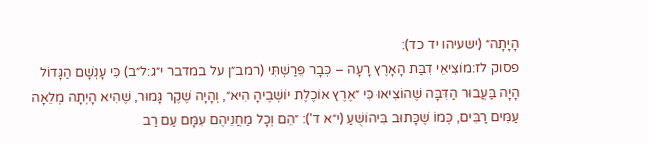הָיָתָה״ (ישעיהו יד כד):
פסוק לז:מוֹצִיאֵי דִבַּת הָאָרֶץ רָעָה – כְּבָר פֵּרַשְׁתִּי (רמב״ן על במדבר י״ג:ל״ב) כִּי עָנְשָׁם הַגָּדוֹל הָיָה בַּעֲבוּר הַדִּבָּה שֶׁהוֹצִיאוּ כִּי ״אֶרֶץ אוֹכֶלֶת יוֹשְׁבֶיהָ הִיא״, וְהָיָה שֶׁקֶר גָּמוּר, שֶׁהִיא הָיְתָה מְלֵאָה עַמִּים רַבִּים, כְּמוֹ שֶׁכָּתוּב בִּיהוֹשֻׁעַ (י״א ד'): ״הֵם וְכָל מַחֲנֵיהֶם עִמָּם עַם רַב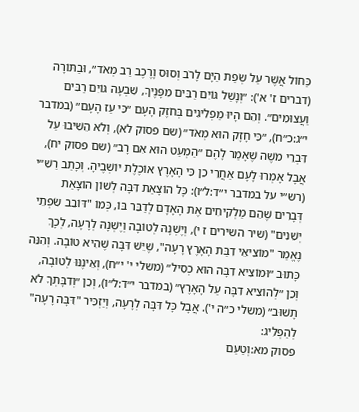כַּחוֹל אֲשֶׁר עַל שְׂפַת הַיָּם לָרֹב וְסוּס וָרֶכֶב רַב מְאֹד״, וּבַתּוֹרָה (דברים ז' א'): ״וְנָשַׁל גּוֹיִם רַבִּים מִפָּנֶיךָ, שִׁבְעָה גּוֹיִם רַבִּים וַעֲצוּמִים״. וְהֵם הָיוּ מַפְלִיגִים בְּחֹזֶק הָעָם ״כִּי עַז הָעָם״ (במדבר י״ג:כ״ח), ״כִּי חָזָק הוּא מְאֹד״ (שם פסוק לא), וְלֹא הֵשִׁיבוּ עַל דִּבְרֵי מֹשֶׁה שֶׁאָמַר לָהֶם ״הַמְעַט הוּא אִם רָב״ (שם פסוק יח), אֲבָל אָמְרוּ לָעָם אַחֲרֵי כֵן כִּי הָאָרֶץ אוֹכֶלֶת יוֹשְׁבֶיהָ. וְכָתַב רַשִׁ״י (רש״י על במדבר י״ד:ל״ו): כָּל הוֹצָאַת דִּבָּה לְשׁוֹן הוֹצָאַת דְּבָרִים שֶׁהֵם מַלְקִיחִים אֶת הָאָדָם לְדַבֵּר בּוֹ, כְּמוֹ "דּוֹבֵב שִׂפְתֵי יְשֵׁנִים" (שיר השירים ז י), וְיֶשְׁנָהּ לְטוֹבָה וְיֶשְׁנָהּ לְרָעָה, לְכָךְ נֶאֱמַר "מוֹצִיאֵי דִבַּת הָאָרֶץ רָעָה", שֶׁיֵּשׁ דִּבָּה שֶׁהִיא טוֹבָה. וְהִנֵּה כָּתוּב ״וּמוֹצִיא דִבָּה הוּא כְסִיל״ (משלי י' י״ח), וְאֵינֶנּוּ לְטוֹבָה, וְכֵן ״לְהוֹצִיא דִבָּה עַל הָאָרֶץ״ (במדבר י״ד:ל״ו), וְכֵן ״וְדִבָּתְךָ לֹא תָשׁוּב״ (משלי כ״ה י'). אֲבָל כָּל דִּבָּה לְרָעָה, וְיַזְכִּיר "דִּבָּה רָעָה" לְהַפְלִיג:
פסוק מא:וְטַעַם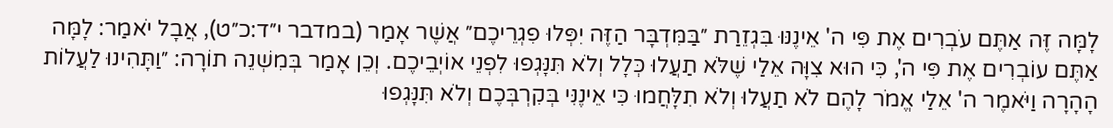לָמָּה זֶּה אַתֶּם עֹבְרִים אֶת פִּי ה' אֵינֶנּוּ בִּגְזֵרַת ״בַּמִּדְבָּר הַזֶּה יִפְּלוּ פִגְרֵיכֶם״ אֲשֶׁר אָמַר (במדבר י״ד:כ״ט), אֲבָל יֹאמַר: לָמָּה אַתֶּם עוֹבְרִים אֶת פִּי ה', כִּי הוּא צִוָּה אֵלַי שֶׁלֹּא תַעֲלוּ כְּלָל וְלֹא תִּנָּגְפוּ לִפְנֵי אוֹיְבֵיכֶם. וְכֵן אָמַר בְּמִשְׁנֵה תוֹרָה: ״וַתָּהִינוּ לַעֲלוֹת הָהָרָה וַיֹּאמֶר ה' אֵלַי אֱמֹר לָהֶם לֹא תַעֲלוּ וְלֹא תִלָּחֲמוּ כִּי אֵינֶנִּי בְּקִרְבְּכֶם וְלֹא תִּנָּגְפוּ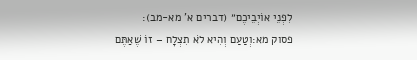לִפְנֵי אוֹיְבֵיכֶם״ (דברים א' מא-מב):
פסוק מא:וְטַעַם וְהִיא לֹא תִצְלָח – זוֹ שֶׁאַתֶּם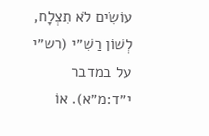עוֹשִׂים לֹא תִצְלָח, לְשׁוֹן רַשִׁ״י (רש״י על במדבר י״ד:מ״א). אוֹ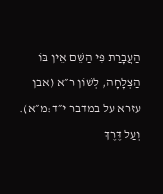הַעֲבָרַת פִּי הַשֵּׁם אֵין בּוֹ הַצְלָחָה, לְשׁוֹן ר״א (אבן עזרא על במדבר י״ד:מ״א). וְעַל דֶּרֶךְ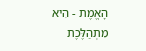הָאֱמֶת - הִיא מִתְהַלֶּכֶת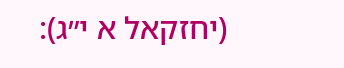(יחזקאל א י״ג):